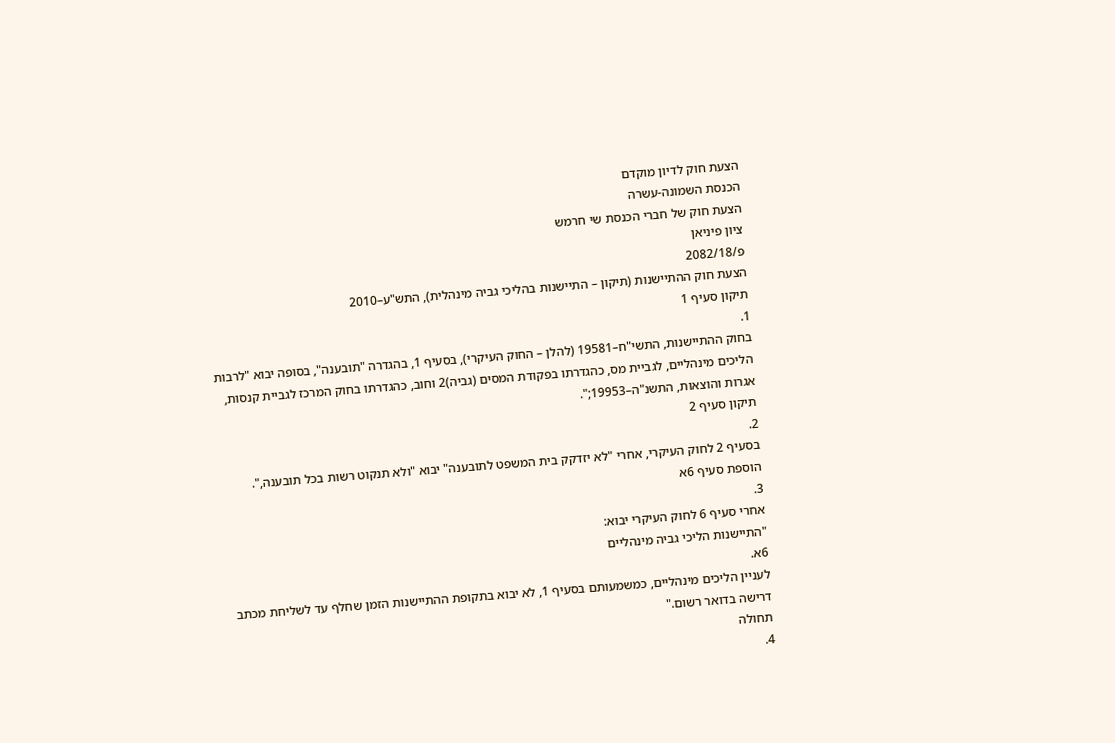הצעת חוק לדיון מוקדם
הכנסת השמונה-עשרה
הצעת חוק של חברי הכנסת שי חרמש
ציון פיניאן
פ/2082/18
הצעת חוק ההתיישנות (תיקון – התיישנות בהליכי גביה מינהלית), התש"ע–2010
תיקון סעיף 1
1.
בחוק ההתיישנות, התשי"ח–19581 (להלן – החוק העיקרי), בסעיף 1, בהגדרה "תובענה", בסופה יבוא "לרבות הליכים מינהליים, לגביית מס, כהגדרתו בפקודת המסים (גביה)2 וחוב, כהגדרתו בחוק המרכז לגביית קנסות, אגרות והוצאות, התשנ"ה–19953;".
תיקון סעיף 2
2.
בסעיף 2 לחוק העיקרי, אחרי "לא יזדקק בית המשפט לתובענה" יבוא "ולא תנקוט רשות בכל תובענה,".
הוספת סעיף 6א
3.
אחרי סעיף 6 לחוק העיקרי יבוא:
"התיישנות הליכי גביה מינהליים
6א.
לעניין הליכים מינהליים, כמשמעותם בסעיף 1, לא יבוא בתקופת ההתיישנות הזמן שחלף עד לשליחת מכתב דרישה בדואר רשום."
תחולה
4.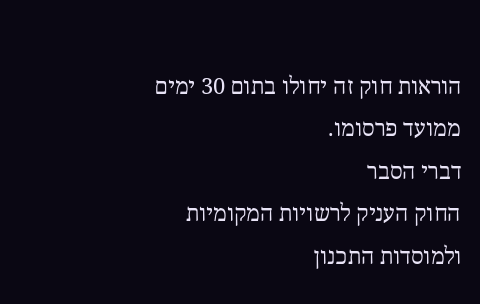הוראות חוק זה יחולו בתום 30 ימים ממועד פרסומו.
דברי הסבר
החוק העניק לרשויות המקומיות ולמוסדות התכנון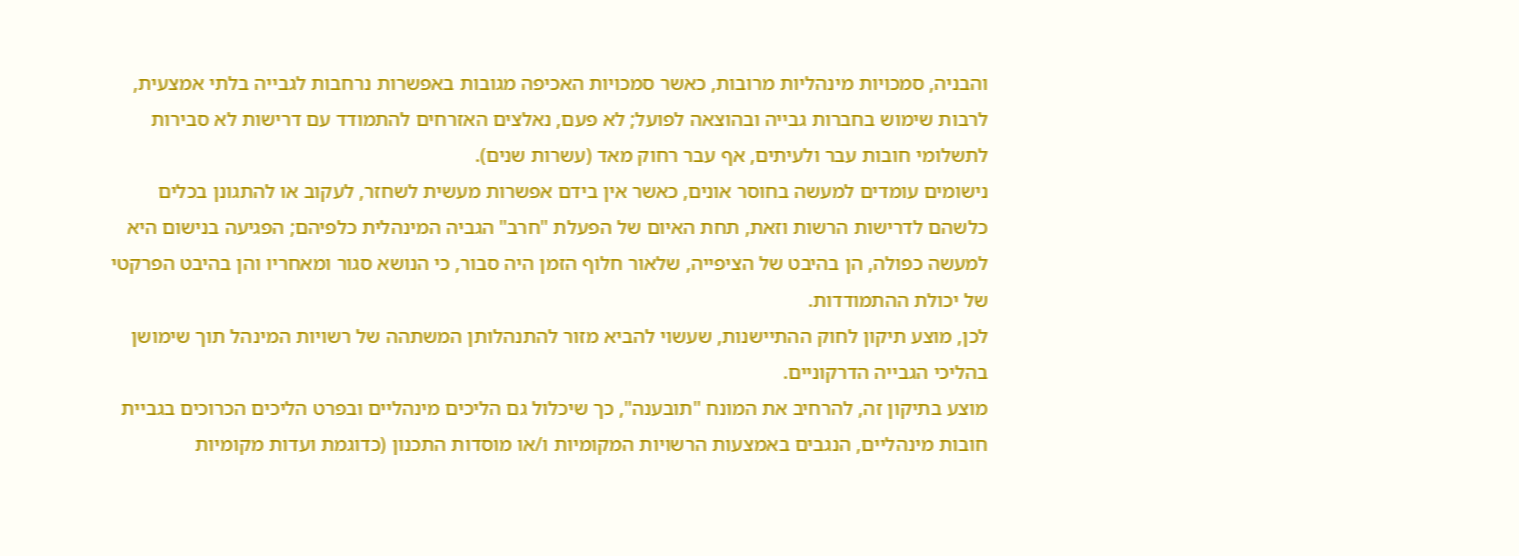והבניה, סמכויות מינהליות מרובות, כאשר סמכויות האכיפה מגובות באפשרות נרחבות לגבייה בלתי אמצעית, לרבות שימוש בחברות גבייה ובהוצאה לפועל; לא פעם, נאלצים האזרחים להתמודד עם דרישות לא סבירות לתשלומי חובות עבר ולעיתים, אף עבר רחוק מאד (עשרות שנים).
נישומים עומדים למעשה בחוסר אונים, כאשר אין בידם אפשרות מעשית לשחזר, לעקוב או להתגונן בכלים כלשהם לדרישות הרשות וזאת, תחת האיום של הפעלת "חרב" הגביה המינהלית כלפיהם; הפגיעה בנישום היא למעשה כפולה, הן בהיבט של הציפייה, שלאור חלוף הזמן היה סבור, כי הנושא סגור ומאחריו והן בהיבט הפרקטי של יכולת ההתמודדות.
לכן, מוצע תיקון לחוק ההתיישנות, שעשוי להביא מזור להתנהלותן המשתהה של רשויות המינהל תוך שימושן בהליכי הגבייה הדרקוניים.
מוצע בתיקון זה, להרחיב את המונח "תובענה", כך שיכלול גם הליכים מינהליים ובפרט הליכים הכרוכים בגביית חובות מינהליים, הנגבים באמצעות הרשויות המקומיות ו/או מוסדות התכנון (כדוגמת ועדות מקומיות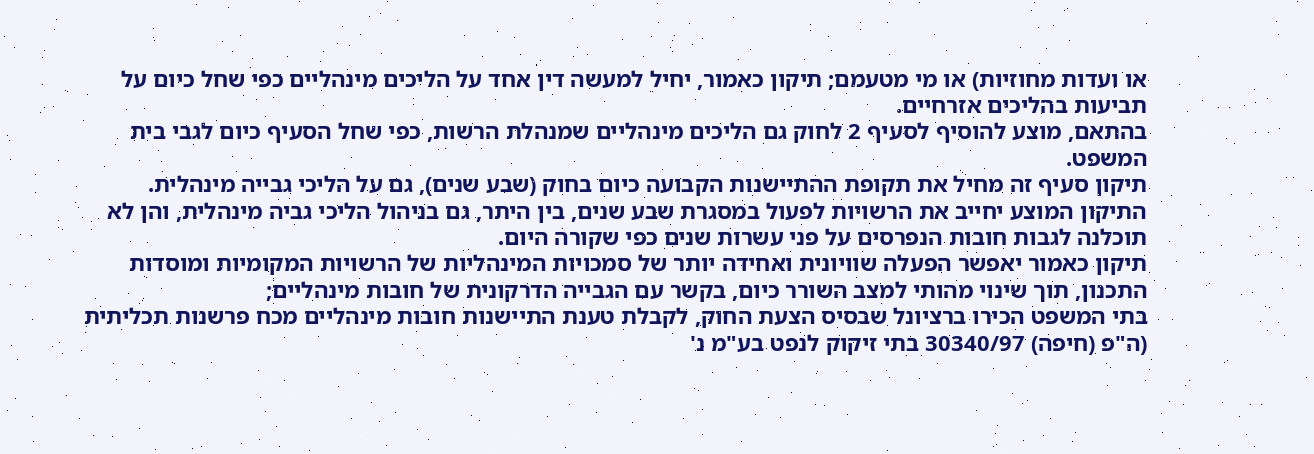או ועדות מחוזיות) או מי מטעמם; תיקון כאמור, יחיל למעשה דין אחד על הליכים מינהליים כפי שחל כיום על תביעות בהליכים אזרחיים.
בהתאם, מוצע להוסיף לסעיף 2 לחוק גם הליכים מינהליים שמנהלת הרשות, כפי שחל הסעיף כיום לגבי בית המשפט.
תיקון סעיף זה מחיל את תקופת ההתיישנות הקבועה כיום בחוק (שבע שנים), גם על הליכי גבייה מינהלית.
התיקון המוצע יחייב את הרשויות לפעול במסגרת שבע שנים, בין היתר, גם בניהול הליכי גביה מינהלית, והן לא תוכלנה לגבות חובות הנפרסים על פני עשרות שנים כפי שקורה היום.
תיקון כאמור יאפשר הפעלה שוויונית ואחידה יותר של סמכויות המינהליות של הרשויות המקומיות ומוסדות התכנון, תוך שינוי מהותי למצב השורר כיום, בקשר עם הגבייה הדרקונית של חובות מינהליים;
בתי המשפט הכירו ברציונל שבסיס הצעת החוק, לקבלת טענת התיישנות חובות מינהליים מכח פרשנות תכליתית (ה"פ (חיפה) 30340/97 בתי זיקוק לנפט בע"מ נ'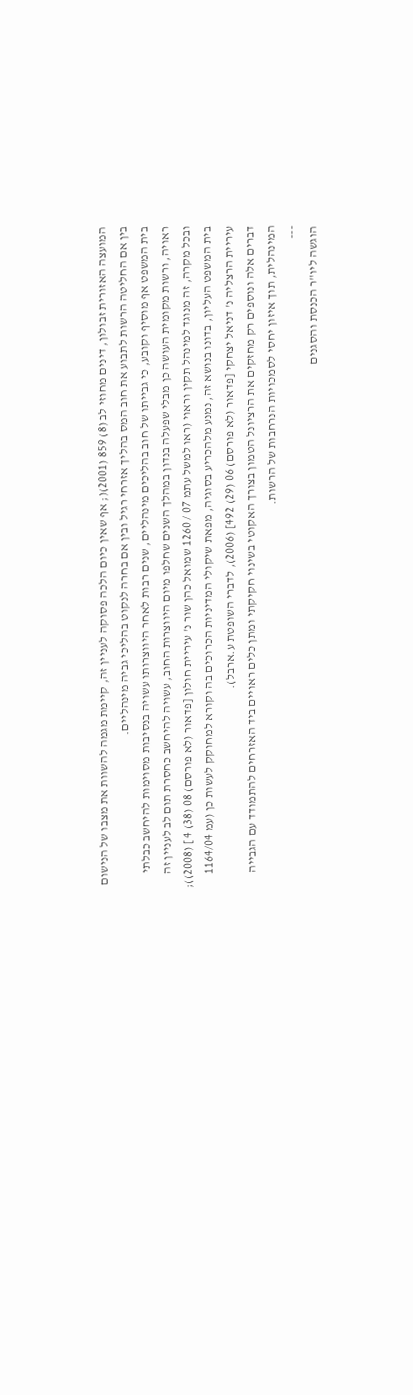המועצה האזורית זבולון, דינים מחוזי לב (8) 859 (2001)(; אף שאין כיום הלכה פסוקה לעניין זה, קיימת מגמה להשוות את מצבו של הנישום בין אם החליטה הרשות לתבוע את חוב המס בהליך אזרחי רגיל ובין אם בחרה לנקוט בהליכי גביה מינהליים.
בית המשפט אף מוסיף וקובע, כי גבייתו של חוב בהליכים מינהליים, שנים רבות לאחר היווצרותו עשויה בנסיבות מסוימות להיחשב כבלתי ראויה, ורשות מקומית העושה כן מבלי שפעלה בנדון במהלך השנים שחלפו מיום היווצרות החוב, עשויה להיחשב כחסרת תום לב לעניין זה ובכל מקרה, זה מנוגד למינהל תקין וראוי (ראו למשל עתמ 07 / 1260 שמואל כהן שור נ' עיריית חולון [פדאור (לא פורסם) 08 (38) 4 ] (2008)); בית המשפט העליון, בדונו בנושא זה, נמנע מלהכריע בסוגיה, מפאת שיקולי המדיניות הכרוכים בה וקורא למחוקק לעשות כן (עמ 1164/04 עיריית הרצליה נ' דניאל יצחקי [פדאור (לא פורסם) 06 (29) 492] (2006), לדברי השופטת ע.ארבל).
דברים אלה ונוספים רק מחזקים את הרציונל הטמון בצורך האקוטי בשינוי חקיקתי ומתן כלים ראויים ביד האזרחים להתמודד עם הגבייה המינהלית, תוך איזון יחסי לסמכויות הנרחבות של הרשות.
---
הוגשה ליו"ר הכנסת והסגנים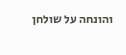והונחה על שולחן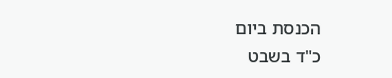הכנסת ביום
כ"ד בשבט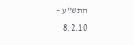התש"ע – 8.2.10